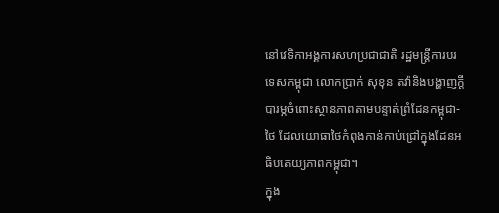នៅវេទិកាអង្គការសហប្រជាជាតិ រដ្ឋមន្រ្តីការបរទេសកម្ពុជា លោកប្រាក់ សុខុន តវ៉ានិងបង្ហាញក្ដីបារម្ភចំពោះស្ថានភាពតាមបន្ទាត់ព្រំដែនកម្ពុជា-ថៃ ដែលយោធាថៃកំពុងកាន់កាប់ជ្រៅក្នុងដែនអធិបតេយ្យភាពកម្ពុជា។
ក្នុង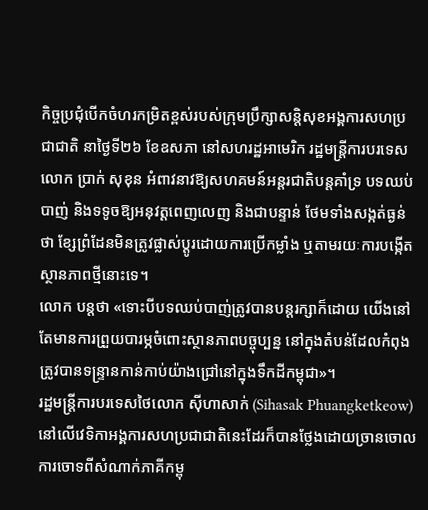កិច្ចប្រជុំបើកចំហរកម្រិតខ្ពស់របស់ក្រុមប្រឹក្សាសន្តិសុខអង្គការសហប្រជាជាតិ នាថ្ងៃទី២៦ ខែឧសភា នៅសហរដ្ឋអាមេរិក រដ្ឋមន្រ្តីការបរទេសលោក ប្រាក់ សុខុន អំពាវនាវឱ្យសហគមន៍អន្តរជាតិបន្តគាំទ្រ បទឈប់បាញ់ និងទទូចឱ្យអនុវត្តពេញលេញ និងជាបន្ទាន់ ថែមទាំងសង្កត់ធ្ងន់ថា ខ្សែព្រំដែនមិនត្រូវផ្លាស់ប្ដូរដោយការប្រើកម្លាំង ឬតាមរយៈការបង្កើតស្ថានភាពថ្មីនោះទេ។
លោក បន្តថា «ទោះបីបទឈប់បាញ់ត្រូវបានបន្តរក្សាក៏ដោយ យើងនៅតែមានការព្រួយបារម្ភចំពោះស្ថានភាពបច្ចុប្បន្ន នៅក្នុងតំបន់ដែលកំពុងត្រូវបានទន្រ្ទានកាន់កាប់យ៉ាងជ្រៅនៅក្នុងទឹកដីកម្ពុជា»។
រដ្ឋមន្រ្តីការបរទេសថៃលោក ស៊ីហាសាក់ (Sihasak Phuangketkeow) នៅលើវេទិកាអង្គការសហប្រជាជាតិនេះដែរក៏បានថ្លែងដោយច្រានចោលការចោទពីសំណាក់ភាគីកម្ពុ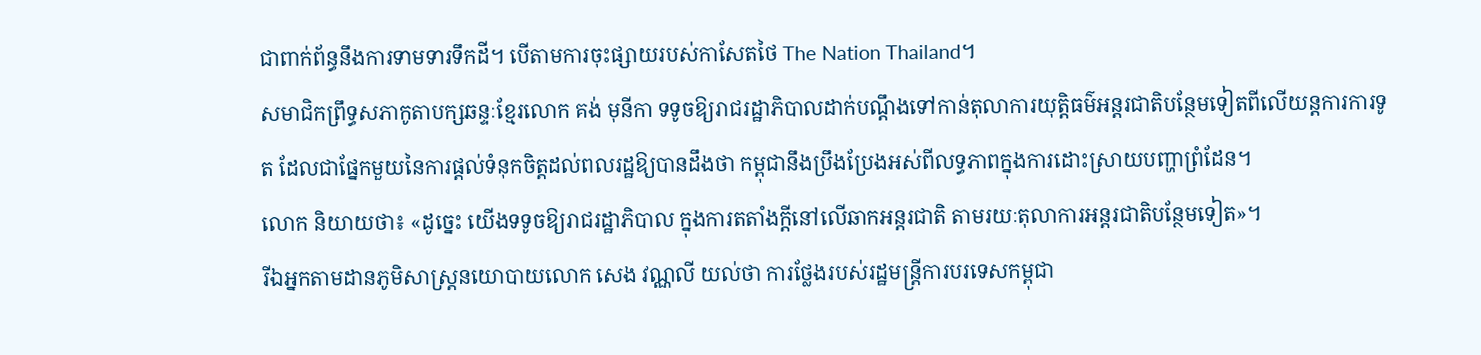ជាពាក់ព័ន្ធនឹងការទាមទារទឹកដី។ បើតាមការចុះផ្សាយរបស់កាសែតថៃ The Nation Thailand។
សមាជិកព្រឹទ្ធសភាកូតាបក្សឆន្ទៈខ្មែរលោក គង់ មុនីកា ទទូចឱ្យរាជរដ្ឋាភិបាលដាក់បណ្ដឹងទៅកាន់តុលាការយុត្តិធម៌អន្តរជាតិបន្ថែមទៀតពីលើយន្តការការទូត ដែលជាផ្នែកមួយនៃការផ្ដល់ទំនុកចិត្តដល់ពលរដ្ឋឱ្យបានដឹងថា កម្ពុជានឹងប្រឹងប្រែងអស់ពីលទ្ធភាពក្នុងការដោះស្រាយបញ្ហាព្រំដែន។
លោក និយាយថា៖ «ដូច្នេះ យើងទទូចឱ្យរាជរដ្ឋាភិបាល ក្នុងការតតាំងក្ដីនៅលើឆាកអន្តរជាតិ តាមរយៈតុលាការអន្តរជាតិបន្ថែមទៀត»។
រីឯអ្នកតាមដានភូមិសាស្រ្តនយោបាយលោក សេង វណ្ណលី យល់ថា ការថ្លែងរបស់រដ្ឋមន្រ្តីការបរទេសកម្ពុជា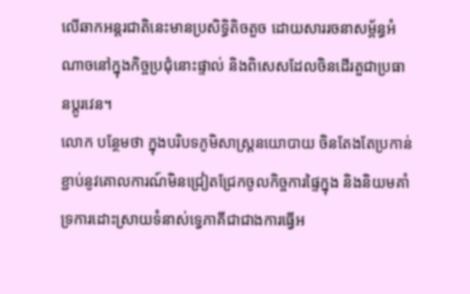លើឆាកអន្តរជាតិនេះមានប្រសិទ្ធិតិចតួច ដោយសាររចនាសម្ព័ន្ធអំណាចនៅក្នុងកិច្ចប្រជុំនោះផ្ទាល់ និងពិសេសដែលចិនដើរតួជាប្រធានប្ដូរវេន។
លោក បន្ថែមថា ក្នុងបរិបទភូមិសាស្ត្រនយោបាយ ចិនតែងតែប្រកាន់ខ្ជាប់នូវគោលការណ៍មិនជ្រៀតជ្រែកចូលកិច្ចការផ្ទៃក្នុង និងនិយមគាំទ្រការដោះស្រាយទំនាស់ទ្វេភាគីជាជាងការធ្វើអ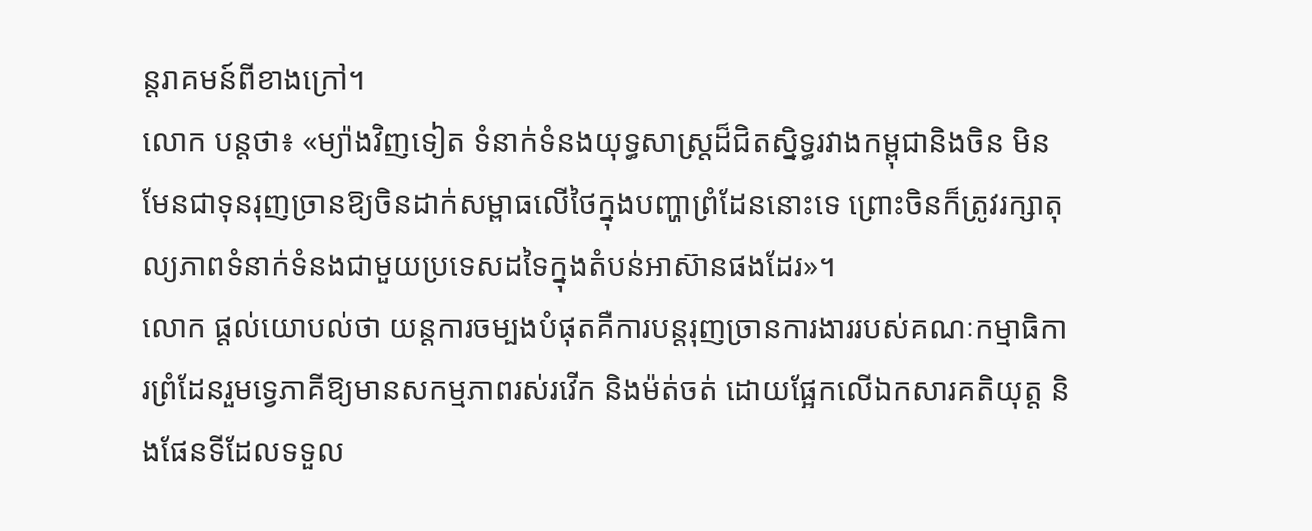ន្តរាគមន៍ពីខាងក្រៅ។
លោក បន្តថា៖ «ម្យ៉ាងវិញទៀត ទំនាក់ទំនងយុទ្ធសាស្ត្រដ៏ជិតស្និទ្ធរវាងកម្ពុជានិងចិន មិនមែនជាទុនរុញច្រានឱ្យចិនដាក់សម្ពាធលើថៃក្នុងបញ្ហាព្រំដែននោះទេ ព្រោះចិនក៏ត្រូវរក្សាតុល្យភាពទំនាក់ទំនងជាមួយប្រទេសដទៃក្នុងតំបន់អាស៊ានផងដែរ»។
លោក ផ្ដល់យោបល់ថា យន្តការចម្បងបំផុតគឺការបន្តរុញច្រានការងាររបស់គណៈកម្មាធិការព្រំដែនរួមទ្វេភាគីឱ្យមានសកម្មភាពរស់រវើក និងម៉ត់ចត់ ដោយផ្អែកលើឯកសារគតិយុត្ត និងផែនទីដែលទទួល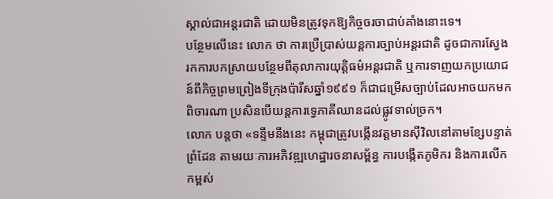ស្គាល់ជាអន្តរជាតិ ដោយមិនត្រូវទុកឱ្យកិច្ចចរចាជាប់គាំងនោះទេ។
បន្ថែមលើនេះ លោក ថា ការប្រើប្រាស់យន្តការច្បាប់អន្តរជាតិ ដូចជាការស្វែងរកការបកស្រាយបន្ថែមពីតុលាការយុត្តិធម៌អន្តរជាតិ ឬការទាញយកប្រយោជន៍ពីកិច្ចព្រមព្រៀងទីក្រុងប៉ារីសឆ្នាំ១៩៩១ ក៏ជាជម្រើសច្បាប់ដែលអាចយកមកពិចារណា ប្រសិនបើយន្តការទ្វេភាគីឈានដល់ផ្លូវទាល់ច្រក។
លោក បន្តថា «ទន្ទឹមនឹងនេះ កម្ពុជាត្រូវបង្កើនវត្តមានស៊ីវិលនៅតាមខ្សែបន្ទាត់ព្រំដែន តាមរយៈការអភិវឌ្ឍហេដ្ឋារចនាសម្ព័ន្ធ ការបង្កើតភូមិករ និងការលើកកម្ពស់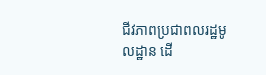ជីវភាពប្រជាពលរដ្ឋមូលដ្ឋាន ដើ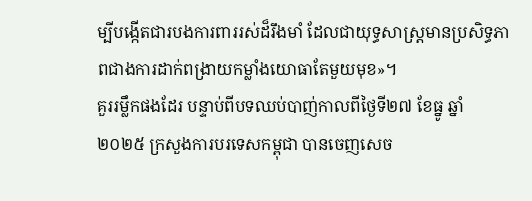ម្បីបង្កើតជារបងការពាររស់ដ៏រឹងមាំ ដែលជាយុទ្ធសាស្ត្រមានប្រសិទ្ធភាពជាងការដាក់ពង្រាយកម្លាំងយោធាតែមួយមុខ»។
គួររម្លឹកផងដែរ បន្ទាប់ពីបទឈប់បាញ់កាលពីថ្ងៃទី២៧ ខែធ្នូ ឆ្នាំ២០២៥ ក្រសួងការបរទេសកម្ពុជា បានចេញសេច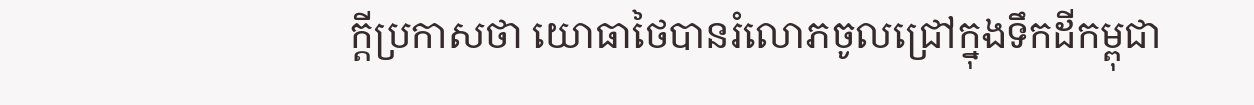ក្តីប្រកាសថា យោធាថៃបានរំលោភចូលជ្រៅក្នុងទឹកដីកម្ពុជា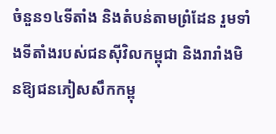ចំនួន១៤ទីតាំង និងតំបន់តាមព្រំដែន រួមទាំងទីតាំងរបស់ជនស៊ីវិលកម្ពុជា និងរារាំងមិនឱ្យជនភៀសសឹកកម្ពុ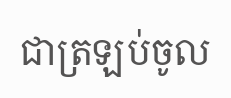ជាត្រឡប់ចូល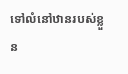ទៅលំនៅឋានរបស់ខ្លួន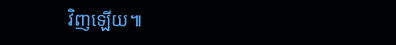វិញឡើយ៕